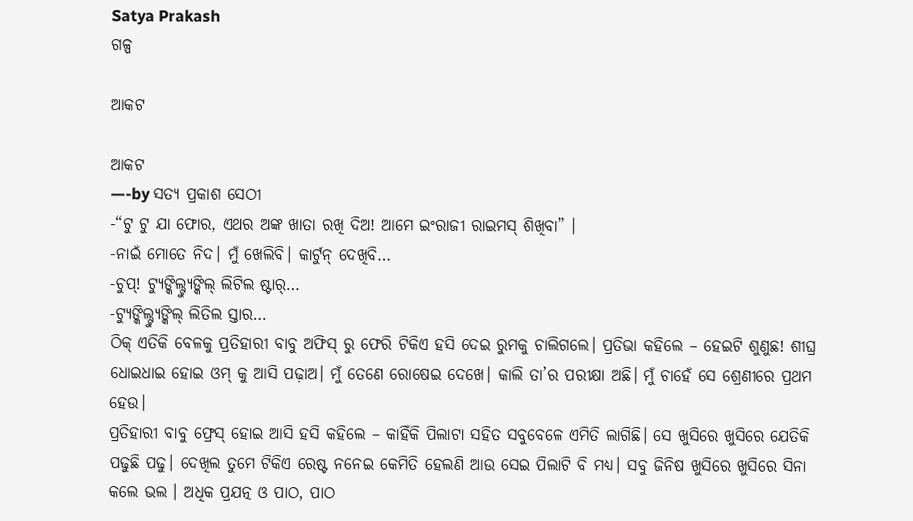Satya Prakash
ଗଳ୍ପ

ଆକଟ

ଆକଟ
—-by ସତ୍ୟ ପ୍ରକାଶ ସେଠୀ
-“ଟୁ ଟୁ ଯା ଫୋର, ଏଥର ଅଙ୍କ ଖାତା ରଖି ଦିଅ! ଆମେ ଇଂରାଜୀ ରାଇମସ୍ ଶିଖିବା” ।
-ନାଇଁ ମୋତେ ନିଦ। ମୁଁ ଖେଲିବି। କାର୍ଟୁନ୍ ଦେଖିବି…
-ଚୁପ୍! ଟ୍ଯୁଙ୍କିଲ୍ଟ୍ଯୁଙ୍କିଲ୍ ଲିଟିଲ ଷ୍ଟାର୍…
-ଟ୍ଯୁଙ୍କିଲ୍ଟ୍ଯୁଙ୍କିଲ୍ ଲିତିଲ ସ୍ତାର…
ଠିକ୍ ଏତିକି ବେଳକୁ ପ୍ରତିହାରୀ ବାବୁ ଅଫିସ୍ ରୁ ଫେରି ଟିକିଏ ହସି ଦେଇ ରୁମକୁ ଚାଲିଗଲେ। ପ୍ରତିଭା କହିଲେ – ହେଇଟି ଶୁଣୁଛ! ଶୀଘ୍ର ଧୋଇଧାଇ ହୋଇ ଓମ୍ କୁ ଆସି ପଢ଼ାଅ। ମୁଁ ତେଣେ ରୋଷେଇ ଦେଖେ। କାଲି ତା’ର ପରୀକ୍ଷା ଅଛି। ମୁଁ ଚାହେଁ ସେ ଶ୍ରେଣୀରେ ପ୍ରଥମ ହେଉ।
ପ୍ରତିହାରୀ ବାବୁ ଫ୍ରେସ୍ ହୋଇ ଆସି ହସି କହିଲେ – କାହିଁକି ପିଲାଟା ସହିତ ସବୁବେଳେ ଏମିତି ଲାଗିଛି। ସେ ଖୁସିରେ ଖୁସିରେ ଯେତିକି ପଢୁଛି ପଢୁ। ଦେଖିଲ ତୁମେ ଟିକିଏ ରେଷ୍ଟ ନନେଇ କେମିତି ହେଲଣି ଆଉ ସେଇ ପିଲାଟି ବି ମଧ୍ୟ। ସବୁ ଜିନିଷ ଖୁସିରେ ଖୁସିରେ ସିନା କଲେ ଭଲ । ଅଧିକ ପ୍ରଯତ୍ନ ଓ ପାଠ, ପାଠ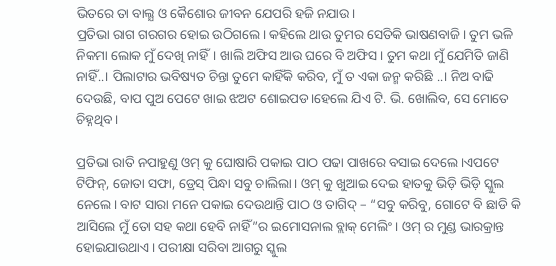ଭିତରେ ତା ବାଲ୍ଯ ଓ କୈଶୋର ଜୀବନ ଯେପରି ହଜି ନଯାଉ।
ପ୍ରତିଭା ରାଗ ଗରଗର ହୋଇ ଉଠିଗଲେ। କହିଲେ ଥାଉ ତୁମର ସେତିକି ଭାଷଣବାଜି। ତୁମ ଭଳି ନିକମା ଲୋକ ମୁଁ ଦେଖି ନାହିଁ। ଖାଲି ଅଫିସ ଆଉ ଘରେ ବି ଅଫିସ। ତୁମ କଥା ମୁଁ ଯେମିତି ଜାଣି ନାହିଁ..। ପିଲାଟାର ଭବିଷ୍ୟତ ଚିନ୍ତା ତୁମେ କାହିଁକି କରିବ, ମୁଁ ତ ଏକା ଜନ୍ମ କରିଛି ..। ନିଅ ବାଢି ଦେଉଛି, ବାପ ପୁଅ ପେଟେ ଖାଇ ଝଅଟ ଶୋଇପଡ।ହେଲେ ଯିଏ ଟି. ଭି. ଖୋଲିବ, ସେ ମୋତେ ଚିହ୍ନଥିବ।

ପ୍ରତିଭା ରାତି ନପାହୁଣୁ ଓମ୍ କୁ ଘୋଷାରି ପକାଇ ପାଠ ପଢା ପାଖରେ ବସାଇ ଦେଲେ।ଏପଟେ ଟିଫିନ୍, ଜୋତା ସଫା, ଡ୍ରେସ୍ ପିନ୍ଧା ସବୁ ଚାଲିଲା। ଓମ୍ କୁ ଖୁଆଇ ଦେଇ ହାତକୁ ଭିଡ଼ି ଭିଡ଼ି ସ୍କୁଲ ନେଲେ। ବାଟ ସାରା ମନେ ପକାଇ ଦେଉଥାନ୍ତି ପାଠ ଓ ତାଗିଦ୍ – “ସବୁ କରିବୁ, ଗୋଟେ ବି ଛାଡି କି ଆସିଲେ ମୁଁ ତୋ ସହ କଥା ହେବି ନାହିଁ”ର ଇମୋସନାଲ ବ୍ଲାକ୍ ମେଲିଂ । ଓମ୍ ର ମୁଣ୍ଡ ଭାରକ୍ରାନ୍ତ ହୋଇଯାଉଥାଏ । ପରୀକ୍ଷା ସରିବା ଆଗରୁ ସ୍କୁଲ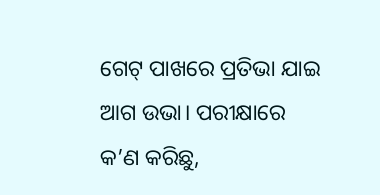ଗେଟ୍ ପାଖରେ ପ୍ରତିଭା ଯାଇ ଆଗ ଉଭା। ପରୀକ୍ଷାରେ କ’ଣ କରିଛୁ,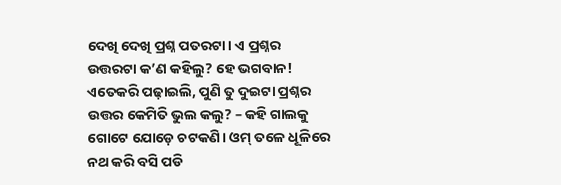ଦେଖି ଦେଖି ପ୍ରଶ୍ନ ପତରଟା। ଏ ପ୍ରଶ୍ନର ଉତ୍ତରଟା କ’ଣ କହିଲୁ? ହେ ଭଗବାନ! ଏତେକରି ପଢ଼ାଇଲି, ପୁଣି ତୁ ଦୁଇଟା ପ୍ରଶ୍ନର ଉତ୍ତର କେମିତି ଭୁଲ କଲୁ? – କହି ଗାଲକୁ ଗୋଟେ ଯୋଡ଼େ ଚଟକଣି। ଓମ୍ ତଳେ ଧୂଳିରେ ନଥ କରି ବସି ପଡି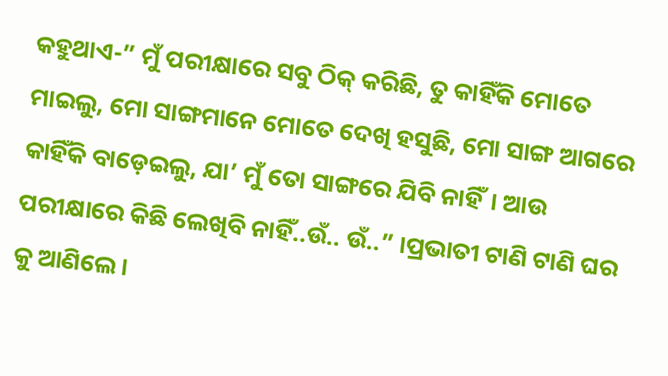କହୁଥାଏ-” ମୁଁ ପରୀକ୍ଷାରେ ସବୁ ଠିକ୍ କରିଛି, ତୁ କାହିଁକି ମୋତେ ମାଇଲୁ, ମୋ ସାଙ୍ଗମାନେ ମୋତେ ଦେଖି ହସୁଛି, ମୋ ସାଙ୍ଗ ଆଗରେ କାହିଁକି ବାଡ଼େଇଲୁ, ଯା’ ମୁଁ ତୋ ସାଙ୍ଗରେ ଯିବି ନାହିଁ। ଆଉ ପରୀକ୍ଷାରେ କିଛି ଲେଖିବି ନାହିଁ..ଉଁ.. ଉଁ..” ।ପ୍ରଭାତୀ ଟାଣି ଟାଣି ଘର କୁ ଆଣିଲେ।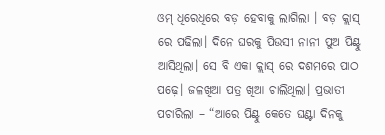ଓମ୍ ଧିରେଧିରେ ବଡ଼ ହେବାକୁ ଲାଗିଲା । ବଡ଼ କ୍ଲାସ୍ ରେ ପଢିଲା। ଦିନେ ଘରକୁ ପିଉସୀ ନାନୀ ପୁଅ ପିଣ୍ଟୁ ଆସିଥିଲା। ସେ ବି ଏକା କ୍ଲାସ୍ ରେ ଦଶମରେ ପାଠ ପଢ଼େ। ଜଳଖିଆ ପତ୍ର ଖିଆ ଚାଲିଥିଲା। ପ୍ରଭାତୀ ପଚାରିଲା – “ଆରେ ପିଣ୍ଟୁ କେତେ ଘଣ୍ଟା ଦିନକୁ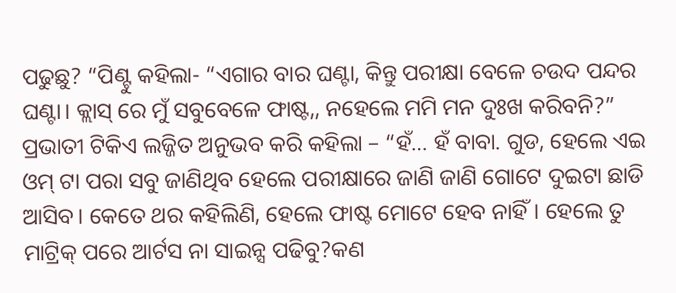ପଢୁଛୁ? “ପିଣ୍ଟୁ କହିଲା- “ଏଗାର ବାର ଘଣ୍ଟା, କିନ୍ତୁ ପରୀକ୍ଷା ବେଳେ ଚଉଦ ପନ୍ଦର ଘଣ୍ଟା। କ୍ଲାସ୍ ରେ ମୁଁ ସବୁବେଳେ ଫାଷ୍ଟ,, ନହେଲେ ମମି ମନ ଦୁଃଖ କରିବନି?”
ପ୍ରଭାତୀ ଟିକିଏ ଲଜ୍ଜିତ ଅନୁଭବ କରି କହିଲା – “ହଁ… ହଁ ବାବା. ଗୁଡ, ହେଲେ ଏଇ ଓମ୍ ଟା ପରା ସବୁ ଜାଣିଥିବ ହେଲେ ପରୀକ୍ଷାରେ ଜାଣି ଜାଣି ଗୋଟେ ଦୁଇଟା ଛାଡି ଆସିବ। କେତେ ଥର କହିଲିଣି, ହେଲେ ଫାଷ୍ଟ ମୋଟେ ହେବ ନାହିଁ। ହେଲେ ତୁ ମାଟ୍ରିକ୍ ପରେ ଆର୍ଟସ ନା ସାଇନ୍ସ ପଢିବୁ?କଣ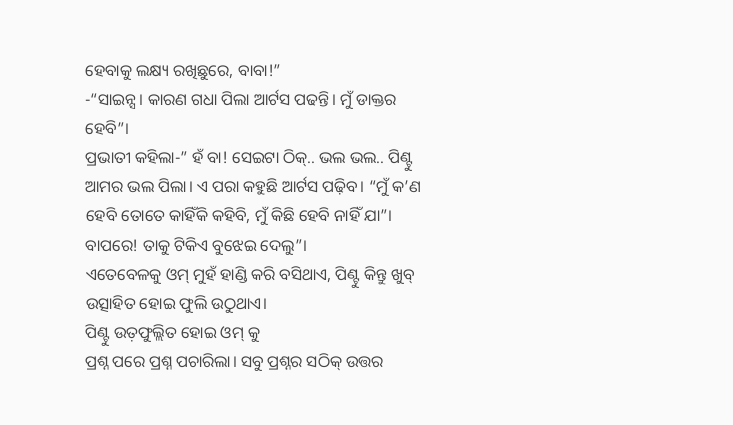ହେବାକୁ ଲକ୍ଷ୍ୟ ରଖିଛୁରେ, ବାବା!”
-“ସାଇନ୍ସ। କାରଣ ଗଧା ପିଲା ଆର୍ଟସ ପଢନ୍ତି। ମୁଁ ଡାକ୍ତର ହେବି”।
ପ୍ରଭାତୀ କହିଲା-” ହଁ ବା! ସେଇଟା ଠିକ୍.. ଭଲ ଭଲ.. ପିଣ୍ଟୁ ଆମର ଭଲ ପିଲା। ଏ ପରା କହୁଛି ଆର୍ଟସ ପଢ଼ିବ। “ମୁଁ କ’ଣ ହେବି ତୋତେ କାହିଁକି କହିବି, ମୁଁ କିଛି ହେବି ନାହିଁ ଯା”। ବାପରେ! ତାକୁ ଟିକିଏ ବୁଝେଇ ଦେଲୁ”।
ଏତେବେଳକୁ ଓମ୍ ମୁହଁ ହାଣ୍ଡି କରି ବସିଥାଏ, ପିଣ୍ଟୁ କିନ୍ତୁ ଖୁବ୍ ଉତ୍ସାହିତ ହୋଇ ଫୁଲି ଉଠୁଥାଏ।
ପିଣ୍ଟୁ ଉତ଼ଫୁଲ୍ଲିତ ହୋଇ ଓମ୍ କୁ
ପ୍ରଶ୍ନ ପରେ ପ୍ରଶ୍ନ ପଚାରିଲା। ସବୁ ପ୍ରଶ୍ନର ସଠିକ୍ ଉତ୍ତର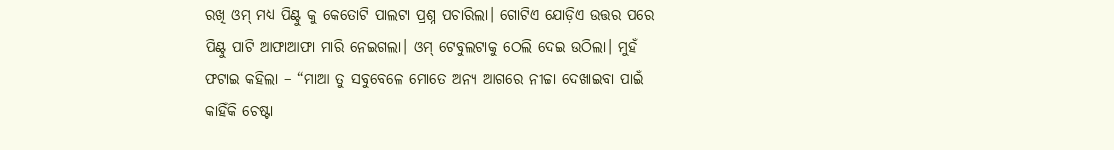ରଖି ଓମ୍ ମଧ୍ୟ ପିଣ୍ଟୁ କୁ କେତୋଟି ପାଲଟା ପ୍ରଶ୍ନ ପଚାରିଲା। ଗୋଟିଏ ଯୋଡ଼ିଏ ଉତ୍ତର ପରେ ପିଣ୍ଟୁ ପାଟି ଆଫାଆଫା ମାରି ନେଇଗଲା। ଓମ୍ ଟେବୁଲଟାକୁ ଠେଲି ଦେଇ ଉଠିଲା। ମୁହଁ ଫଟାଇ କହିଲା – “ମାଆ ତୁ ସବୁବେଳେ ମୋତେ ଅନ୍ୟ ଆଗରେ ନୀଚ୍ଚା ଦେଖାଇବା ପାଇଁ କାହିଁକି ଚେଷ୍ଟା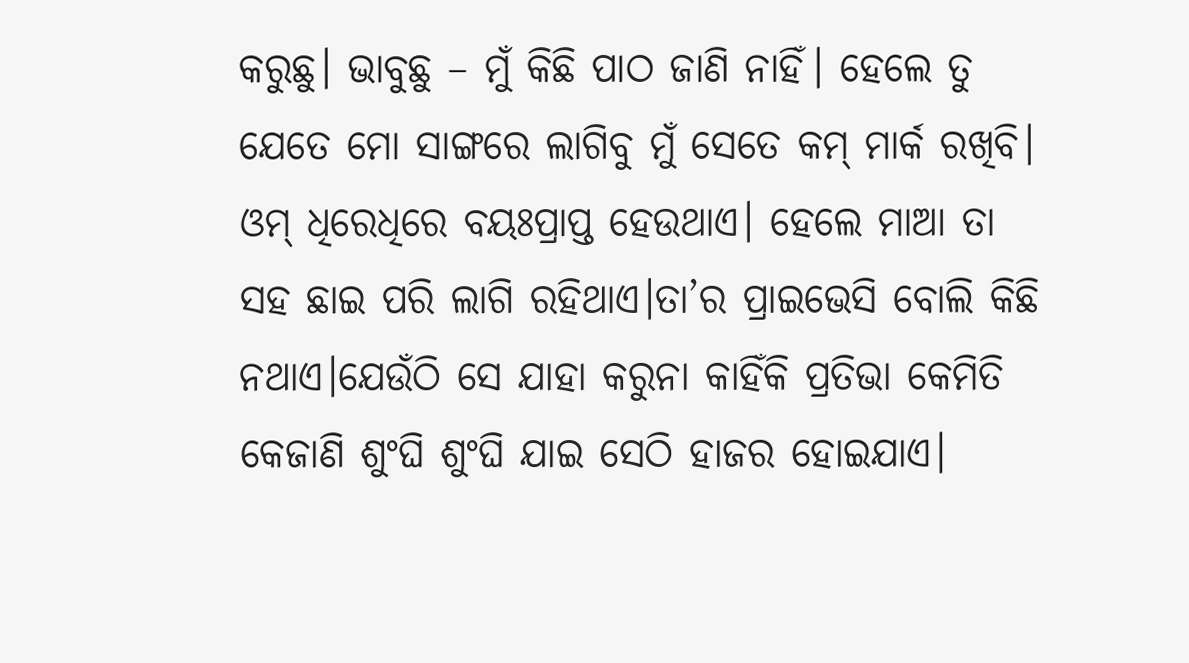କରୁଛୁ। ଭାବୁଛୁ – ମୁଁ କିଛି ପାଠ ଜାଣି ନାହିଁ। ହେଲେ ତୁ ଯେତେ ମୋ ସାଙ୍ଗରେ ଲାଗିବୁ ମୁଁ ସେତେ କମ୍ ମାର୍କ ରଖିବି।
ଓମ୍ ଧିରେଧିରେ ବୟଃପ୍ରାପ୍ତ ହେଉଥାଏ। ହେଲେ ମାଆ ତା ସହ ଛାଇ ପରି ଲାଗି ରହିଥାଏ।ତା’ର ପ୍ରାଇଭେସି ବୋଲି କିଛି ନଥାଏ।ଯେଉଁଠି ସେ ଯାହା କରୁନା କାହିଁକି ପ୍ରତିଭା କେମିତି କେଜାଣି ଶୁଂଘି ଶୁଂଘି ଯାଇ ସେଠି ହାଜର ହୋଇଯାଏ।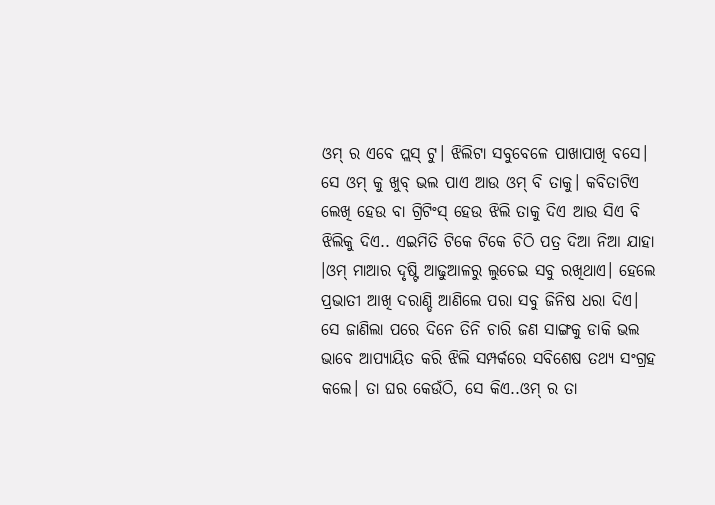ଓମ୍ ର ଏବେ ପ୍ଲସ୍ ଟୁ। ଝିଲିଟା ସବୁବେଳେ ପାଖାପାଖି ବସେ। ସେ ଓମ୍ କୁ ଖୁବ୍ ଭଲ ପାଏ ଆଉ ଓମ୍ ବି ତାକୁ। କବିତାଟିଏ ଲେଖି ହେଉ ବା ଗ୍ରିଟିଂସ୍ ହେଉ ଝିଲି ତାକୁ ଦିଏ ଆଉ ସିଏ ବି ଝିଲିକୁ ଦିଏ.. ଏଇମିତି ଟିକେ ଟିକେ ଚିଠି ପତ୍ର ଦିଆ ନିଆ ଯାହା ।ଓମ୍ ମାଆର ଦୃଷ୍ଟି ଆଢୁଆଳରୁ ଲୁଚେଇ ସବୁ ରଖିଥାଏ। ହେଲେ ପ୍ରଭାତୀ ଆଖି ଦରାଣ୍ଡି ଆଣିଲେ ପରା ସବୁ ଜିନିଷ ଧରା ଦିଏ। ସେ ଜାଣିଲା ପରେ ଦିନେ ତିନି ଚାରି ଜଣ ସାଙ୍ଗକୁ ଡାକି ଭଲ ଭାବେ ଆପ୍ୟାୟିତ କରି ଝିଲି ସମ୍ପର୍କରେ ସବିଶେଷ ତଥ୍ଯ ସଂଗ୍ରହ କଲେ। ତା ଘର କେଉଁଠି, ସେ କିଏ..ଓମ୍ ର ତା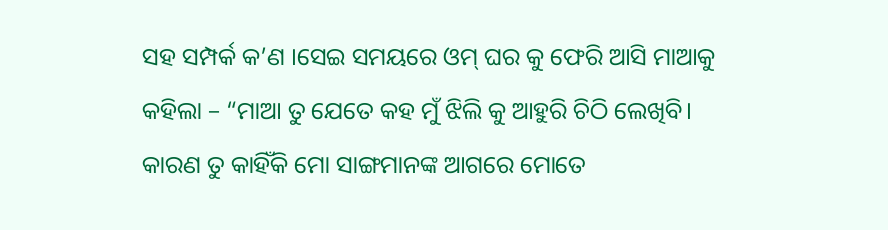ସହ ସମ୍ପର୍କ କ’ଣ ।ସେଇ ସମୟରେ ଓମ୍ ଘର କୁ ଫେରି ଆସି ମାଆକୁ କହିଲା – “ମାଆ ତୁ ଯେତେ କହ ମୁଁ ଝିଲି କୁ ଆହୁରି ଚିଠି ଲେଖିବି। କାରଣ ତୁ କାହିଁକି ମୋ ସାଙ୍ଗମାନଙ୍କ ଆଗରେ ମୋତେ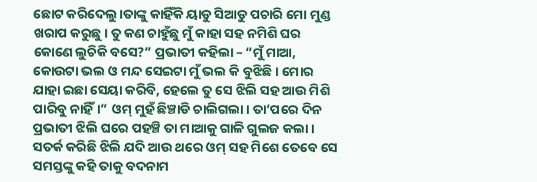ଛୋଟ କରିଦେଲୁ।ତାଙ୍କୁ କାହିଁକି ୟାଡୁ ସିଆଡୁ ପଚାରି ମୋ ମୁଣ୍ଡ ଖରାପ କରୁଛୁ। ତୁ କଣ ଚାହୁଁଛୁ ମୁଁ କାହା ସହ ନମିଶି ଘର କୋଣେ ଲୁଚିକି ବସେ?” ପ୍ରଭାତୀ କହିଲା – “ମୁଁ ମାଆ, କୋଉଟା ଭଲ ଓ ମନ୍ଦ ସେଇଟା ମୁଁ ଭଲ କି ବୁଝିଛି। ମୋର ଯାହା ଇଛା ସେୟା କରିବି, ହେଲେ ତୁ ସେ ଝିଲି ସହ ଆଉ ମିଶି ପାରିବୁ ନାହିଁ।” ଓମ୍ ମୁହଁ ଛିଞ୍ଚାଡି ଚାଲିଗଲା। ତା’ପରେ ଦିନ ପ୍ରଭାତୀ ଝିଲି ଘରେ ପହଞ୍ଚି ତା ମାଆକୁ ଗାଳି ଗୁଲଜ କଲା । ସତର୍କ କରିଛି ଝିଲି ଯଦି ଆଉ ଥରେ ଓମ୍ ସହ ମିଶେ ତେବେ ସେ ସମସ୍ତଙ୍କୁ କହି ତାକୁ ବଦନାମ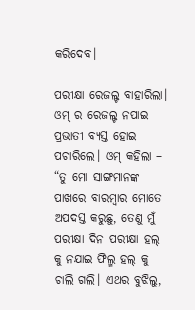କରିଦେବ।

ପରୀକ୍ଷା ରେଜଲ୍ଟ ବାହାରିଲା। ଓମ୍ ର ରେଜଲ୍ଟ ନପାଇ ପ୍ରଭାତୀ ବ୍ୟସ୍ତ ହୋଇ ପଚାରିଲେ। ଓମ୍ କହିଲା – “ତୁ ମୋ ସାଙ୍ଗମାନଙ୍କ ପାଖରେ ବାରମ୍ବାର ମୋତେ ଅପଦସ୍ତ କରୁଛୁ, ତେଣୁ ମୁଁ ପରୀକ୍ଷା ଦିନ ପରୀକ୍ଷା ହଲ୍ କୁ ନଯାଇ ଫିଲ୍ମ ହଲ୍ କୁ ଚାଲି ଗଲି। ଏଥର ବୁଝିଲୁ,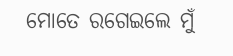ମୋତେ ରଗେଇଲେ ମୁଁ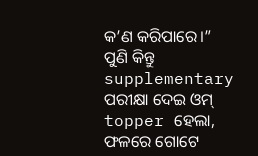କ’ଣ କରିପାରେ।”
ପୁଣି କିନ୍ତୁ supplementary ପରୀକ୍ଷା ଦେଇ ଓମ୍ topper ହେଲା, ଫଳରେ ଗୋଟେ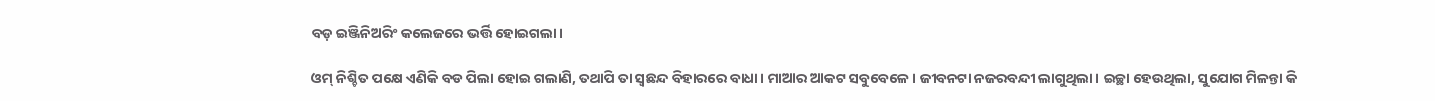ବଡ଼ ଇଞ୍ଜିନିଅରିଂ କଲେଜରେ ଭର୍ତ୍ତି ହୋଇଗଲା।

ଓମ୍ ନିଶ୍ଚିତ ପକ୍ଷେ ଏଣିକି ବଡ ପିଲା ହୋଇ ଗଲାଣି, ତଥାପି ତା ସ୍ୱଛନ୍ଦ ବିହାରରେ ବାଧା। ମାଆର ଆକଟ ସବୁବେଳେ। ଜୀବନଟା ନଜରବନ୍ଦୀ ଲାଗୁଥିଲା। ଇଚ୍ଛା ହେଉଥିଲା, ସୁଯୋଗ ମିଳନ୍ତା କି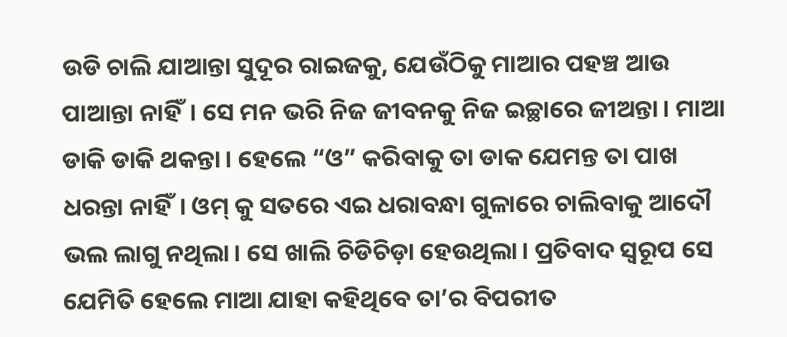ଉଡି ଚାଲି ଯାଆନ୍ତା ସୁଦୂର ରାଇଜକୁ, ଯେଉଁଠିକୁ ମାଆର ପହଞ୍ଚ ଆଉ ପାଆନ୍ତା ନାହିଁ। ସେ ମନ ଭରି ନିଜ ଜୀବନକୁ ନିଜ ଇଚ୍ଛାରେ ଜୀଅନ୍ତା। ମାଆ ଡାକି ଡାକି ଥକନ୍ତା। ହେଲେ “ଓ” କରିବାକୁ ତା ଡାକ ଯେମନ୍ତ ତା ପାଖ ଧରନ୍ତା ନାହିଁ। ଓମ୍ କୁ ସତରେ ଏଇ ଧରାବନ୍ଧା ଗୁଳାରେ ଚାଲିବାକୁ ଆଦୌ ଭଲ ଲାଗୁ ନଥିଲା। ସେ ଖାଲି ଚିଡିଚିଡ଼ା ହେଉଥିଲା। ପ୍ରତିବାଦ ସ୍ଵରୂପ ସେ ଯେମିତି ହେଲେ ମାଆ ଯାହା କହିଥିବେ ତା’ର ବିପରୀତ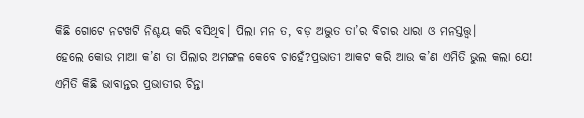କିଛି ଗୋଟେ ନଟଖଟି ନିଶ୍ଚୟ କରି ବସିଥିବ। ପିଲା ମନ ତ, ବଡ଼ ଅଦ୍ଭୁତ ତା’ର ବିଚାର ଧାରା ଓ ମନସ୍ତତ୍ତ୍ଵ।
ହେଲେ କୋଉ ମାଆ କ’ଣ ତା ପିଲାର ଅମଙ୍ଗଳ କେବେ ଚାହେଁ?ପ୍ରଭାତୀ ଆକଟ କରି ଆଉ କ’ଣ ଏମିତି ଭୁଲ କଲା ଯେ! ଏମିତି କିଛି ଭାବାନ୍ତର ପ୍ରଭାତୀର ଚିନ୍ତା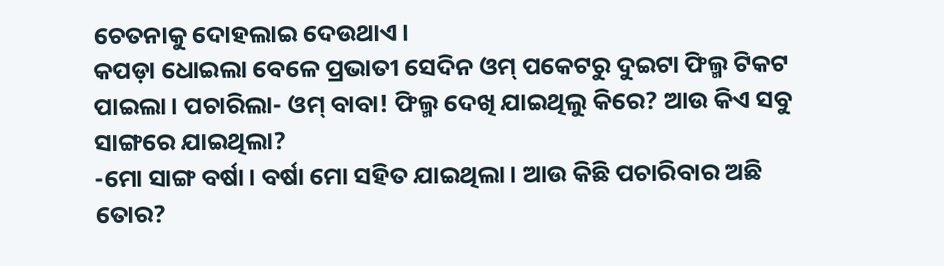ଚେତନାକୁ ଦୋହଲାଇ ଦେଉଥାଏ।
କପଡ଼ା ଧୋଇଲା ବେଳେ ପ୍ରଭାତୀ ସେଦିନ ଓମ୍ ପକେଟରୁ ଦୁଇଟା ଫିଲ୍ମ ଟିକଟ ପାଇଲା। ପଚାରିଲା- ଓମ୍ ବାବା! ଫିଲ୍ମ ଦେଖି ଯାଇଥିଲୁ କିରେ? ଆଉ କିଏ ସବୁ ସାଙ୍ଗରେ ଯାଇଥିଲା?
-ମୋ ସାଙ୍ଗ ବର୍ଷା। ବର୍ଷା ମୋ ସହିତ ଯାଇଥିଲା। ଆଉ କିଛି ପଚାରିବାର ଅଛି ତୋର?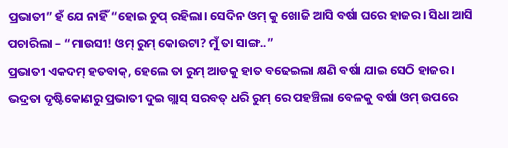ପ୍ରଭାତୀ” ହଁ ଯେ ନାହିଁ “ହୋଇ ଚୁପ୍ ରହିଲା। ସେଦିନ ଓମ୍ କୁ ଖୋଜି ଆସି ବର୍ଷା ଘରେ ହାଜର। ସିଧା ଆସି ପଚାରିଲା – “ମାଉସୀ! ଓମ୍ ରୁମ୍ କୋଉଟା? ମୁଁ ତା ସାଙ୍ଗ..”
ପ୍ରଭାତୀ ଏକଦମ୍ ହତବାକ୍, ହେଲେ ତା ରୁମ୍ ଆଡକୁ ହାତ ବଢେଇଲା କ୍ଷଣି ବର୍ଷା ଯାଇ ସେଠି ହାଜର। ଭଦ୍ରତା ଦୃଷ୍ଟିକୋଣରୁ ପ୍ରଭାତୀ ଦୁଇ ଗ୍ଲାସ୍ ସରବତ୍ ଧରି ରୁମ୍ ରେ ପହଞ୍ଚିଲା ବେଳକୁ ବର୍ଷା ଓମ୍ ଉପରେ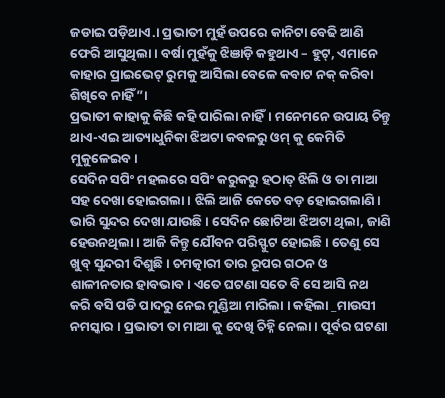ଜଡାଇ ପଡ଼ିଥାଏ.। ପ୍ରଭାତୀ ମୁହଁ ଉପରେ କାନିଟା ବେଢି ଆଣି ଫେରି ଆସୁଥିଲା। ବର୍ଷା ମୁହଁକୁ ଝିଞାଡ଼ି କହୁଥାଏ – ହୁଟ୍, ଏମାନେ କାହାର ପ୍ରାଇଭେଟ୍ ରୁମକୁ ଆସିଲା ବେଳେ କବାଟ ନକ୍ କରିବା ଶିଖିବେ ନାହିଁ”।
ପ୍ରଭାତୀ କାହାକୁ କିଛି କହି ପାରିଲା ନାହିଁ। ମନେମନେ ଉପାୟ ଚିନ୍ତୁ ଥାଏ-ଏଇ ଆତ୍ୟାଧୁନିକା ଝିଅଟା କବଳରୁ ଓମ୍ କୁ କେମିତି ମୁକୁଳେଇବ।
ସେଦିନ ସପିଂ ମହଲରେ ସପିଂ କରୁକରୁ ହଠାତ୍ ଝିଲି ଓ ତା ମାଆ ସହ ଦେଖା ହୋଇଗଲା। ଝିଲି ଆଜି କେତେ ବଡ଼ ହୋଇଗଲାଣି। ଭାରି ସୁନ୍ଦର ଦେଖା ଯାଉଛି। ସେଦିନ ଛୋଟିଆ ଝିଅଟା ଥିଲା, ଜାଣି ହେଉନଥିଲା। ଆଜି କିନ୍ତୁ ଯୌବନ ପରିସ୍ଫୁଟ ହୋଇଛି। ତେଣୁ ସେ ଖୁବ୍ ସୁନ୍ଦରୀ ଦିଶୁଛି। ଚମତ୍କାରୀ ତାର ରୂପର ଗଠନ ଓ ଶାଳୀନତାର ହାବଭାବ। ଏତେ ଘଟଣା ସତେ ବି ସେ ଆସି ନଥ କରି ବସି ପଡି ପାଦରୁ ନେଇ ମୁଣ୍ଡିଆ ମାରିଲା । କହିଲା _ମାଉସୀ ନମସ୍କାର । ପ୍ରଭାତୀ ତା ମାଆ କୁ ଦେଖି ଚିହ୍ନି ନେଲା। ପୂର୍ବର ଘଟଣା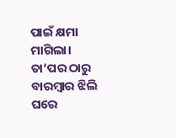ପାଇଁ କ୍ଷମା ମାଗିଲା। ତା’ପର ଠାରୁ ବାରମ୍ବାର ଝିଲି ଘରେ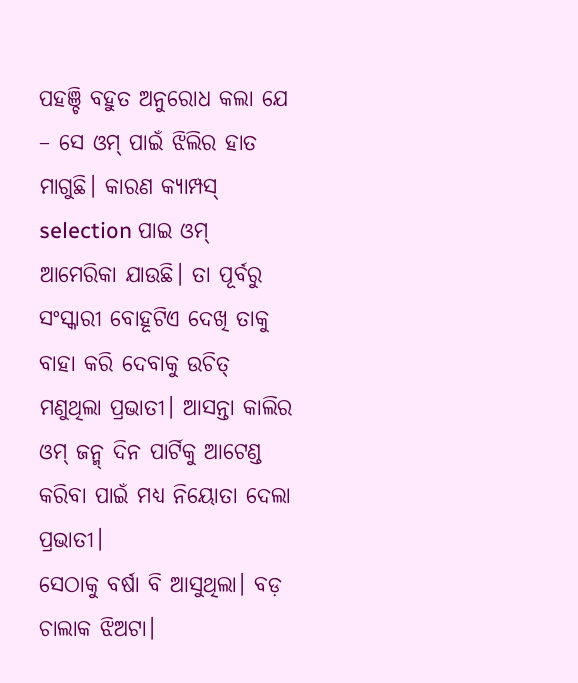ପହଞ୍ଚି ବହୁତ ଅନୁରୋଧ କଲା ଯେ – ସେ ଓମ୍ ପାଇଁ ଝିଲିର ହାତ ମାଗୁଛି। କାରଣ କ୍ୟାମ୍ପସ୍ selection ପାଇ ଓମ୍ ଆମେରିକା ଯାଉଛି। ତା ପୂର୍ବରୁ ସଂସ୍କାରୀ ବୋହୂଟିଏ ଦେଖି ତାକୁ ବାହା କରି ଦେବାକୁ ଉଚିତ୍ ମଣୁଥିଲା ପ୍ରଭାତୀ। ଆସନ୍ତା କାଲିର ଓମ୍ ଜନ୍ମ୍ ଦିନ ପାର୍ଟିକୁ ଆଟେଣ୍ଡ କରିବା ପାଇଁ ମଧ୍ୟ ନିୟୋତା ଦେଲା ପ୍ରଭାତୀ।
ସେଠାକୁ ବର୍ଷା ବି ଆସୁଥିଲା। ବଡ଼ ଚାଲାକ ଝିଅଟା।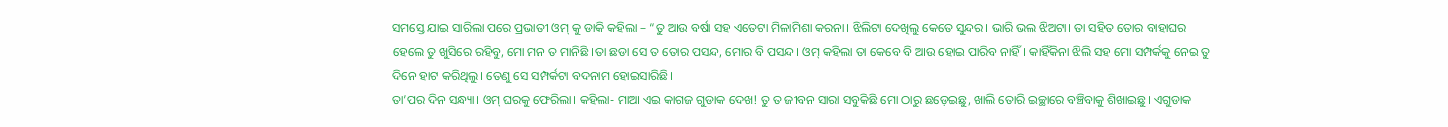ସମସ୍ତେ ଯାଇ ସାରିଲା ପରେ ପ୍ରଭାତୀ ଓମ୍ କୁ ଡାକି କହିଲା – “ତୁ ଆଉ ବର୍ଷା ସହ ଏତେଟା ମିଳାମିଶା କରନା। ଝିଲିଟା ଦେଖିଲୁ କେତେ ସୁନ୍ଦର। ଭାରି ଭଲ ଝିଅଟା। ତା ସହିତ ତୋର ବାହାଘର ହେଲେ ତୁ ଖୁସିରେ ରହିବୁ, ମୋ ମନ ତ ମାନିଛି ।ତା ଛଡା ସେ ତ ତୋର ପସନ୍ଦ, ମୋର ବି ପସନ୍ଦ। ଓମ୍ କହିଲା ତା କେବେ ବି ଆଉ ହୋଇ ପାରିବ ନାହିଁ। କାହିଁକିନା ଝିଲି ସହ ମୋ ସମ୍ପର୍କକୁ ନେଇ ତୁ ଦିନେ ହାଟ କରିଥିଲୁ। ତେଣୁ ସେ ସମ୍ପର୍କଟା ବଦନାମ ହୋଇସାରିଛି।
ତା’ପର ଦିନ ସନ୍ଧ୍ୟା। ଓମ୍ ଘରକୁ ଫେରିଲା। କହିଲା- ମାଆ ଏଇ କାଗଜ ଗୁଡାକ ଦେଖ! ତୁ ତ ଜୀବନ ସାରା ସବୁକିଛି ମୋ ଠାରୁ ଛଡ଼େଇଛୁ, ଖାଲି ତୋରି ଇଚ୍ଛାରେ ବଞ୍ଚିବାକୁ ଶିଖାଇଛୁ। ଏଗୁଡାକ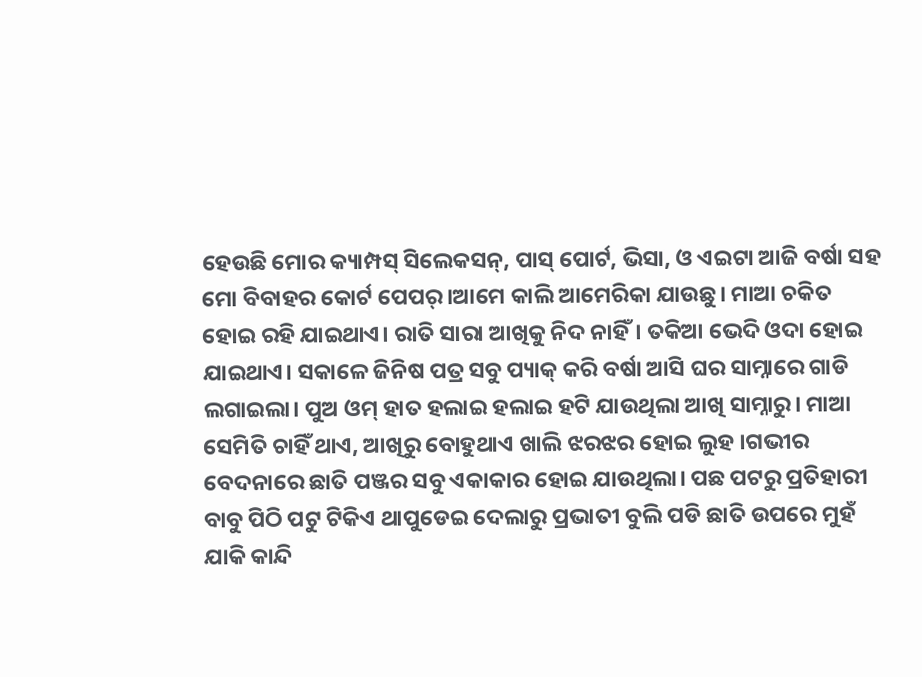ହେଉଛି ମୋର କ୍ୟାମ୍ପସ୍ ସିଲେକସନ୍, ପାସ୍ ପୋର୍ଟ, ଭିସା, ଓ ଏଇଟା ଆଜି ବର୍ଷା ସହ ମୋ ବିବାହର କୋର୍ଟ ପେପର୍।ଆମେ କାଲି ଆମେରିକା ଯାଉଛୁ। ମାଆ ଚକିତ ହୋଇ ରହି ଯାଇଥାଏ। ରାତି ସାରା ଆଖିକୁ ନିଦ ନାହିଁ। ତକିଆ ଭେଦି ଓଦା ହୋଇ ଯାଇଥାଏ। ସକାଳେ ଜିନିଷ ପତ୍ର ସବୁ ପ୍ୟାକ୍ କରି ବର୍ଷା ଆସି ଘର ସାମ୍ନାରେ ଗାଡି ଲଗାଇଲା। ପୁଅ ଓମ୍ ହାତ ହଲାଇ ହଲାଇ ହଟି ଯାଉଥିଲା ଆଖି ସାମ୍ନାରୁ। ମାଆ ସେମିତି ଚାହିଁ ଥାଏ, ଆଖିରୁ ବୋହୁଥାଏ ଖାଲି ଝରଝର ହୋଇ ଲୁହ ।ଗଭୀର ବେଦନାରେ ଛାତି ପଞ୍ଜର ସବୁ ଏକାକାର ହୋଇ ଯାଉଥିଲା। ପଛ ପଟରୁ ପ୍ରତିହାରୀ ବାବୁ ପିଠି ପଟୁ ଟିକିଏ ଥାପୁଡେଇ ଦେଲାରୁ ପ୍ରଭାତୀ ବୁଲି ପଡି ଛାତି ଉପରେ ମୁହଁ ଯାକି କାନ୍ଦି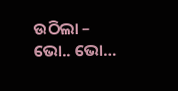ଉଠିଲା – ଭୋ.. ଭୋ…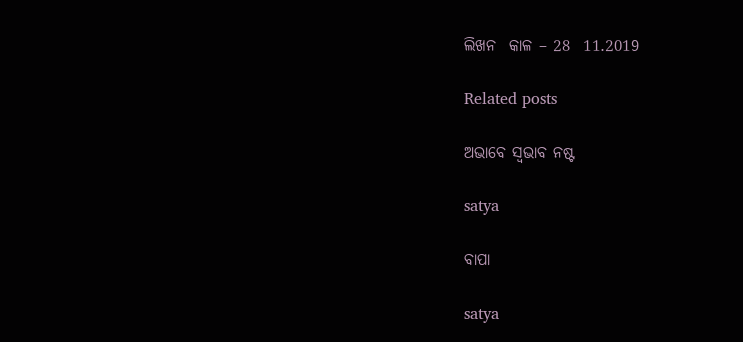ଲିଖନ  କାଳ – 28  11.2019

Related posts

ଅଭାବେ ସ୍ଵଭାବ ନଷ୍ଟ

satya

ବାପା

satya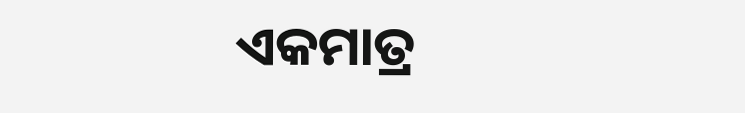ଏକମାତ୍ର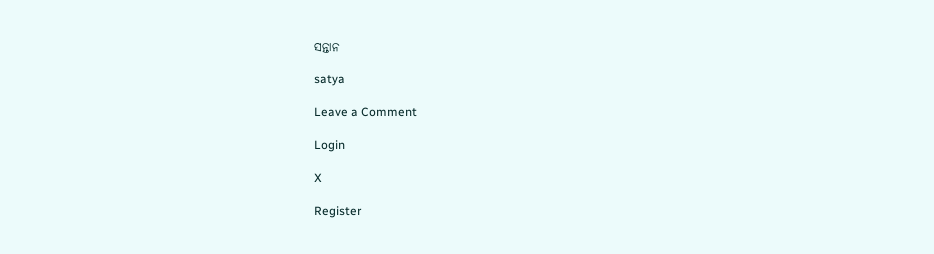ସନ୍ତାନ

satya

Leave a Comment

Login

X

Register